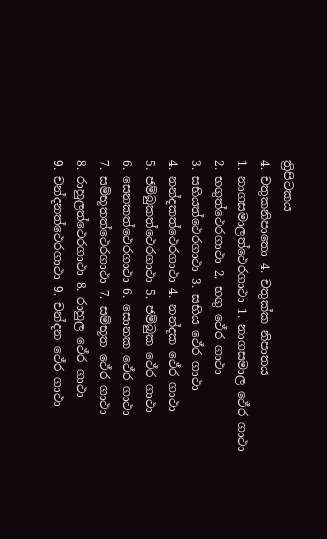ත්‍රිපිටකය
4. චතුකනිපාතො 4. චතුක්ක නිපාතය
1. නාගසමාලත්ථෙරගාථා 1. නාගසමාල ථේර ගාථා
2. භගුත්ථෙරගාථා 2. භගු ථේර ගාථා
3. සභියත්ථෙරගාථා 3. සභිය ථේර ගාථා
4. නන්දකත්ථෙරගාථා 4. නන්දක ථේර ගාථා
5. ජම්බුකත්ථෙරගාථා 5. ජම්බුක ථේර ගාථා
6. සෙනකත්ථෙරගාථා 6. සොනක ථේර ගාථා
7. සම්භූතත්ථෙරගාථා 7. සම්භූත ථේර ගාථා
8. රාහුලත්ථෙරගාථා 8. රාහුල ථේර ගාථා
9. චන්දනත්ථෙරගාථා 9. චන්දන ථේර ගාථා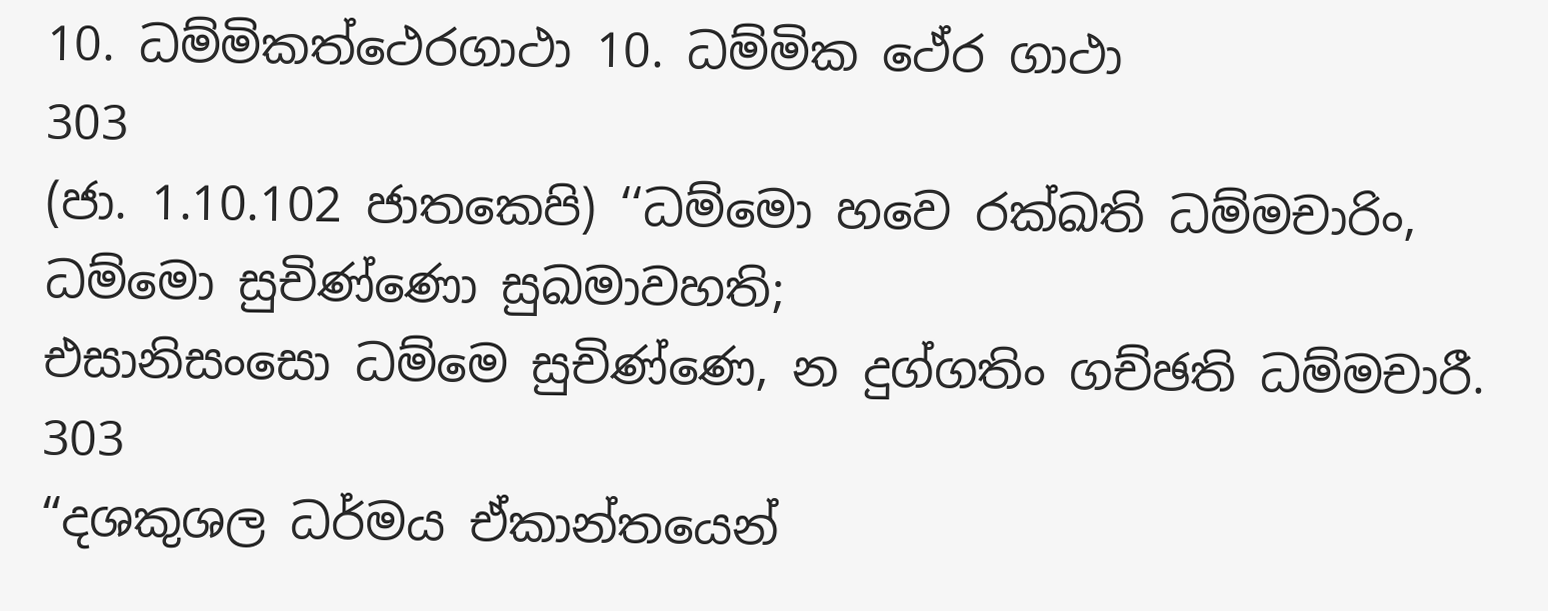10. ධම්මිකත්ථෙරගාථා 10. ධම්මික ථේර ගාථා
303
(ජා. 1.10.102 ජාතකෙපි) ‘‘ධම්මො හවෙ රක්ඛති ධම්මචාරිං, ධම්මො සුචිණ්ණො සුඛමාවහති;
එසානිසංසො ධම්මෙ සුචිණ්ණෙ, න දුග්ගතිං ගච්ඡති ධම්මචාරී.
303
“දශකුශල ධර්මය ඒකාන්තයෙන්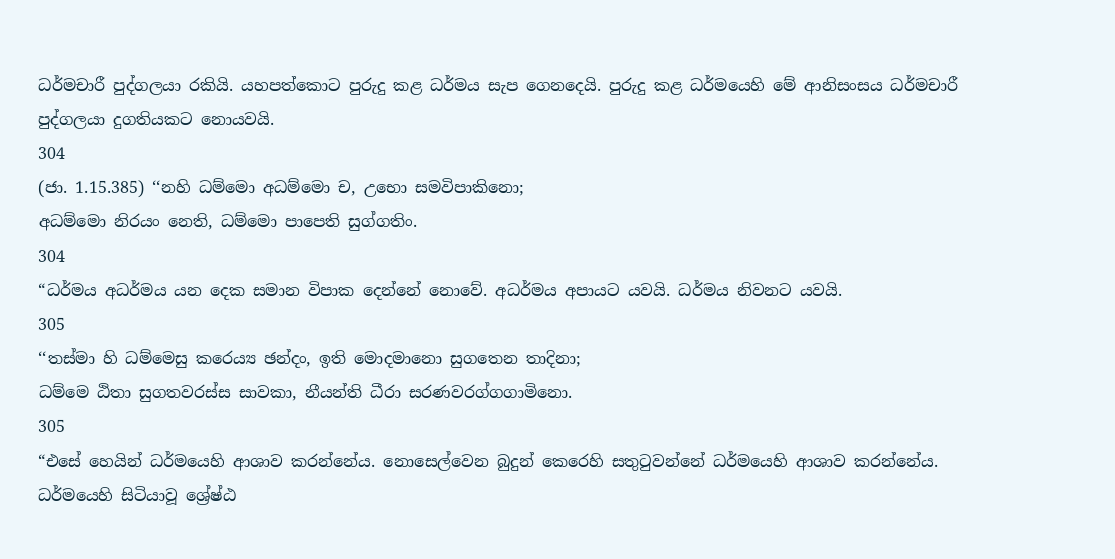ධර්මචාරී පුද්ගලයා රකියි. යහපත්කොට පුරුදු කළ ධර්මය සැප ගෙනදෙයි. පුරුදු කළ ධර්මයෙහි මේ ආනිසංසය ධර්මචාරී පුද්ගලයා දුගතියකට නොයවයි.
304
(ජා. 1.15.385) ‘‘නහි ධම්මො අධම්මො ච, උභො සමවිපාකිනො;
අධම්මො නිරයං නෙති, ධම්මො පාපෙති සුග්ගතිං.
304
“ධර්මය අධර්මය යන දෙක සමාන විපාක දෙන්නේ නොවේ. අධර්මය අපායට යවයි. ධර්මය නිවනට යවයි.
305
‘‘තස්මා හි ධම්මෙසු කරෙය්‍ය ඡන්දං, ඉති මොදමානො සුගතෙන තාදිනා;
ධම්මෙ ඨිතා සුගතවරස්ස සාවකා, නීයන්ති ධීරා සරණවරග්ගගාමිනො.
305
“එසේ හෙයින් ධර්මයෙහි ආශාව කරන්නේය. නොසෙල්වෙන බුදුන් කෙරෙහි සතුටුවන්නේ ධර්මයෙහි ආශාව කරන්නේය. ධර්මයෙහි සිටියාවූ ශ්‍රේෂ්ඨ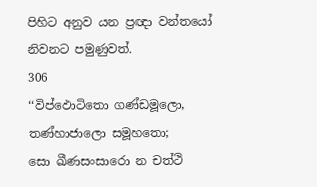පිහිට අනුව යන ප්‍රඥා වන්තයෝ නිවනට පමුණුවත්.
306
‘‘විප්ඵොටිතො ගණ්ඩමූලො, තණ්හාජාලො සමූහතො;
සො ඛීණසංසාරො න චත්ථි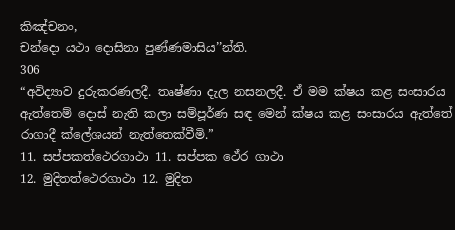කිඤ්චනං,
චන්දො යථා දොසිනා පුණ්ණමාසිය’’න්ති.
306
“අවිද්‍යාව දුරුකරණලදී. තෘෂ්ණා දැල නසනලදී. ඒ මම ක්ෂය කළ සංසාරය ඇත්තෙම් දොස් නැති කලා සම්පූර්ණ සඳ මෙන් ක්ෂය කළ සංසාරය ඇත්තේ රාගාදී ක්ලේශයන් නැත්තෙක්වීමි.”
11. සප්පකත්ථෙරගාථා 11. සප්පක ථේර ගාථා
12. මුදිතත්ථෙරගාථා 12. මුදිත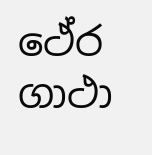ථේර ගාථා